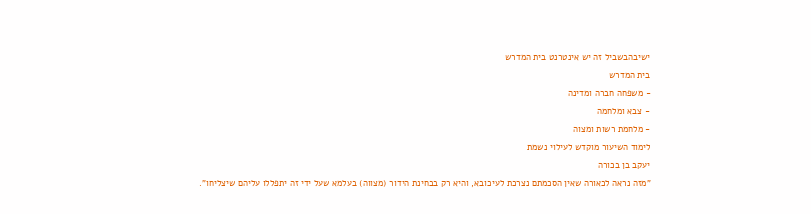ישיבהבשביל זה יש אינטרנט בית המדרש
בית המדרש
- משפחה חברה ומדינה
- צבא ומלחמה
- מלחמת רשות ומצוה
לימוד השיעור מוקדש לעילוי נשמת
יעקב בן בכורה
"מזה נראה לכאורה שאין הסכמתם נצרכת לעיכובא, והיא רק בבחינת הידור (מצווה) בעלמא שעל ידי זה יתפללו עליהם שיצליחו".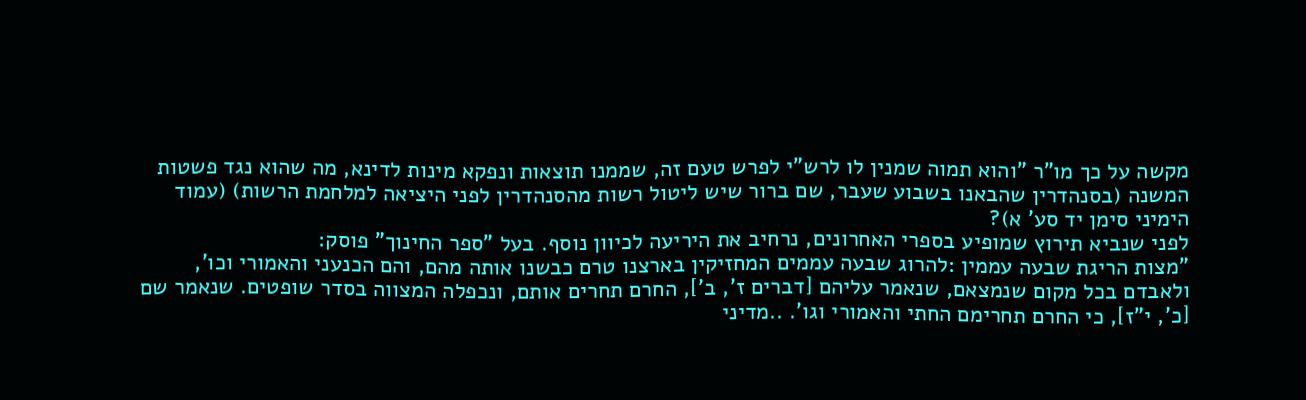מקשה על כך מו"ר "והוא תמוה שמנין לו לרש"י לפרש טעם זה, שממנו תוצאות ונפקא מינות לדינא, מה שהוא נגד פשטות המשנה (בסנהדרין שהבאנו בשבוע שעבר, שם ברור שיש ליטול רשות מהסנהדרין לפני היציאה למלחמת הרשות) (עמוד הימיני סימן יד סע' א)?
לפני שנביא תירוץ שמופיע בספרי האחרונים, נרחיב את היריעה לכיוון נוסף. בעל "ספר החינוך" פוסק:
"מצות הריגת שבעה עממין :להרוג שבעה עממים המחזיקין בארצנו טרם כבשנו אותה מהם, והם הכנעני והאמורי וכו', ולאבדם בכל מקום שנמצאם, שנאמר עליהם [דברים ז', ב'], החרם תחרים אותם, ונכפלה המצווה בסדר שופטים. שנאמר שם [כ', י"ז], כי החרם תחרימם החתי והאמורי וגו'. ..מדיני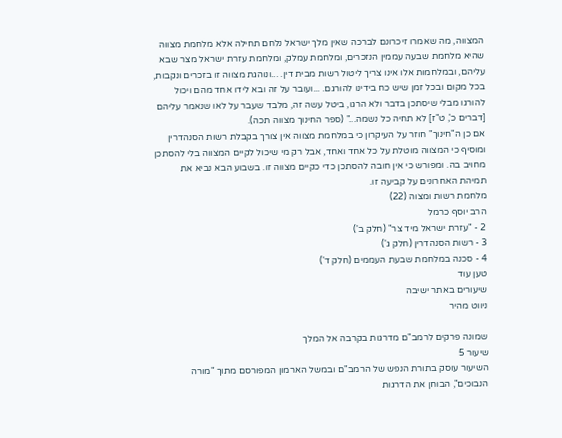המצווה, מה שאמרו זיכרונם לברכה שאין מלך ישראל נלחם תחילה אלא מלחמת מצווה שהיא מלחמת שבעה עממין הנזכרים, ומלחמת עמלק, ומלחמת עזרת ישראל מצר שבא עליהם, ובמלחמות אלו אינו צריך ליטול רשות מבית דין. ...ונוהגת מצווה זו בזכרים ונקבות, בכל מקום ובכל זמן שיש כח בידינו להורגם. ...ועובר על זה ובא לידו אחד מהם ויכול להורגו מבלי שיסתכן בדבר ולא הרגו, ביטל עשה זה, מלבד שעבר על לאו שנאמר עליהם [דברים כ', ט"ז] לא תחיה כל נשמה..." (ספר החינוך מצווה תכה).
אם כן ה"חינוך" חוזר על העיקרון כי במלחמת מצווה אין צורך בקבלת רשות הסנהדרין ומוסיף כי המצווה מוטלת על כל אחד ואחד, אבל רק מי שיכול לקיים המצווה בלי להסתכן מחויב בה. ומפורש כי אין חובה להסתכן כדי כקיים מצווה זו. בשבוע הבא נביא את תמיהת האחרונים על קביעה זו.
מלחמת רשות ומצוה (22)
הרב יוסף כרמל
2 - "עזרת ישראל מיד צר" (חלק ב')
3 - רשות הסנהדרין (חלק ג')
4 - סכנה במלחמת שבעת העממים (חלק ד')
טען עוד
שיעורים באתר ישיבה
ניווט מהיר

שמונה פרקים לרמב"ם מדרגות בקרבה אל המלך
שיעור 5
השיעור עוסק בתורת הנפש של הרמב"ם ובמשל הארמון המפורסם מתוך "מורה הנבוכים", הבוחן את הדרגות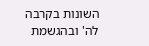השונות בקרבה לה' ובהגשמת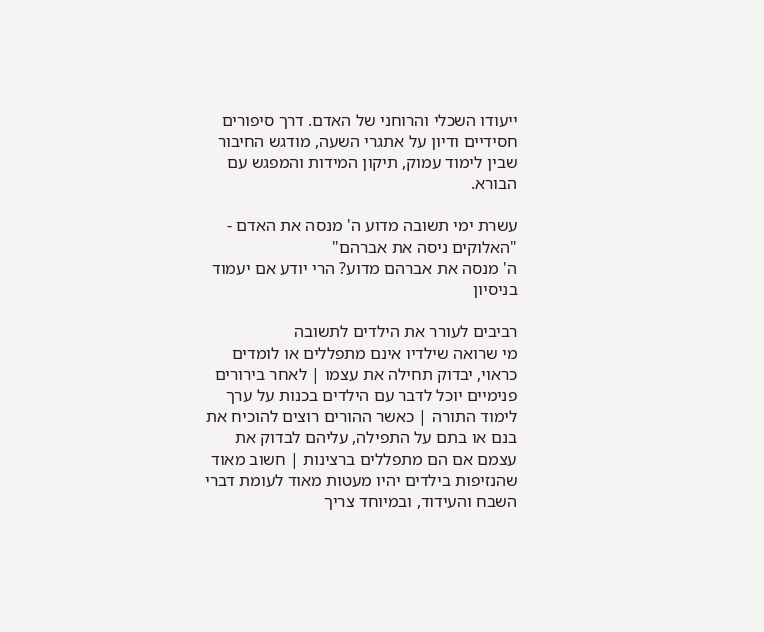ייעודו השכלי והרוחני של האדם. דרך סיפורים חסידיים ודיון על אתגרי השעה, מודגש החיבור שבין לימוד עמוק, תיקון המידות והמפגש עם הבורא.

עשרת ימי תשובה מדוע ה' מנסה את האדם - "האלוקים ניסה את אברהם"
ה' מנסה את אברהם מדוע? הרי יודע אם יעמוד בניסיון

רביבים לעורר את הילדים לתשובה
מי שרואה שילדיו אינם מתפללים או לומדים כראוי, יבדוק תחילה את עצמו | לאחר בירורים פנימיים יוכל לדבר עם הילדים בכנות על ערך לימוד התורה | כאשר ההורים רוצים להוכיח את בנם או בתם על התפילה, עליהם לבדוק את עצמם אם הם מתפללים ברצינות | חשוב מאוד שהנזיפות בילדים יהיו מעטות מאוד לעומת דברי השבח והעידוד, ובמיוחד צריך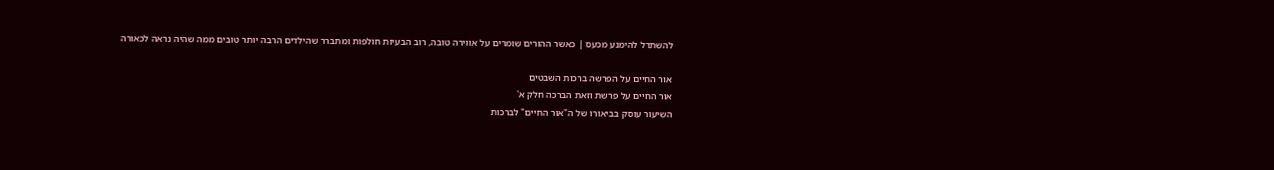להשתדל להימנע מכעס | כאשר ההורים שומרים על אווירה טובה, רוב הבעיות חולפות ומתברר שהילדים הרבה יותר טובים ממה שהיה נראה לכאורה

אור החיים על הפרשה ברכות השבטים
אור החיים על פרשת וזאת הברכה חלק א'
השיעור עוסק בביאורו של ה"אור החיים" לברכות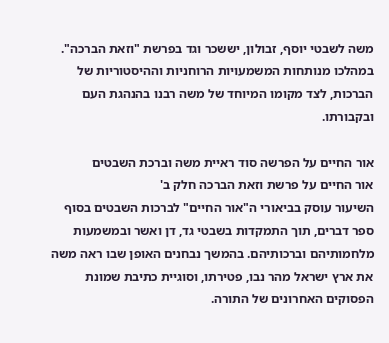משה לשבטי יוסף, זבולון, יששכר וגד בפרשת "וזאת הברכה". במהלכו מנותחות המשמעויות הרוחניות וההיסטוריות של הברכות, לצד מקומו המיוחד של משה רבנו בהנהגת העם ובקבורתו.

אור החיים על הפרשה סוד ראיית משה וברכת השבטים
אור החיים על פרשת וזאת הברכה חלק ב'
השיעור עוסק בביאורי ה"אור החיים" לברכות השבטים בסוף ספר דברים, תוך התמקדות בשבטי גד, דן ואשר ובמשמעות מלחמותיהם וברכותיהם. בהמשך נבחנים האופן שבו ראה משה את ארץ ישראל מהר נבו, פטירתו, וסוגיית כתיבת שמונת הפסוקים האחרונים של התורה.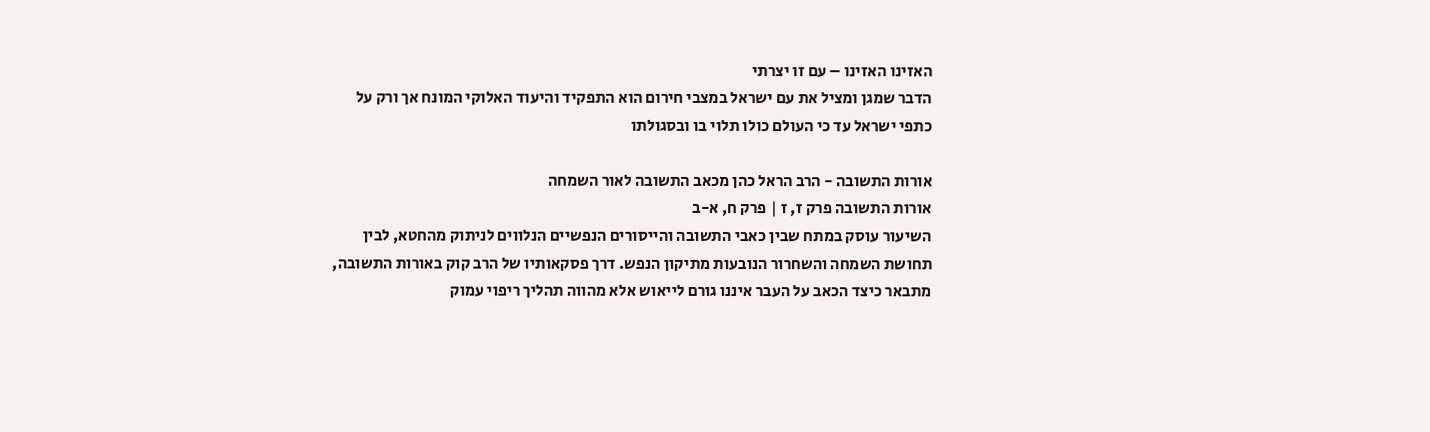האזינו האזינו – עם זו יצרתי
הדבר שמגן ומציל את עם ישראל במצבי חירום הוא התפקיד והיעוד האלוקי המונח אך ורק על כתפי ישראל עד כי העולם כולו תלוי בו ובסגולתו

אורות התשובה - הרב הראל כהן מכאב התשובה לאור השמחה
אורות התשובה פרק ז, ז | פרק ח, א-ב
השיעור עוסק במתח שבין כאבי התשובה והייסורים הנפשיים הנלווים לניתוק מהחטא, לבין תחושת השמחה והשחרור הנובעות מתיקון הנפש. דרך פסקאותיו של הרב קוק באורות התשובה, מתבאר כיצד הכאב על העבר איננו גורם לייאוש אלא מהווה תהליך ריפוי עמוק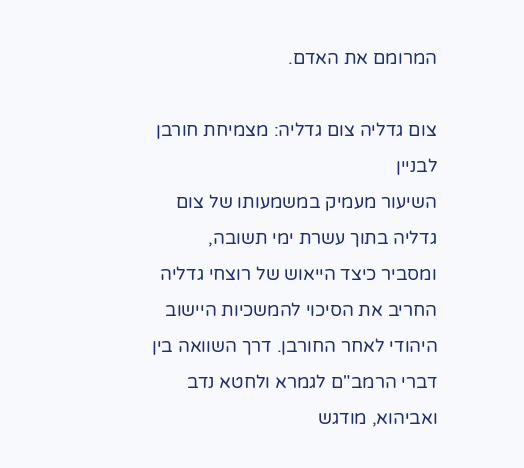המרומם את האדם.

צום גדליה צום גדליה: מצמיחת חורבן לבניין
השיעור מעמיק במשמעותו של צום גדליה בתוך עשרת ימי תשובה, ומסביר כיצד הייאוש של רוצחי גדליה החריב את הסיכוי להמשכיות היישוב היהודי לאחר החורבן. דרך השוואה בין דברי הרמב"ם לגמרא ולחטא נדב ואביהוא, מודגש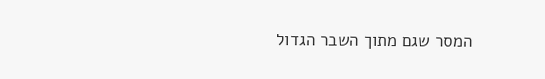המסר שגם מתוך השבר הגדול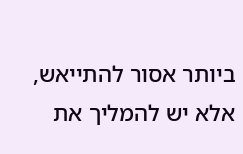ביותר אסור להתייאש, אלא יש להמליך את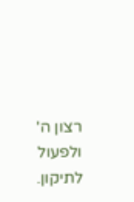רצון ה' ולפעול לתיקון.